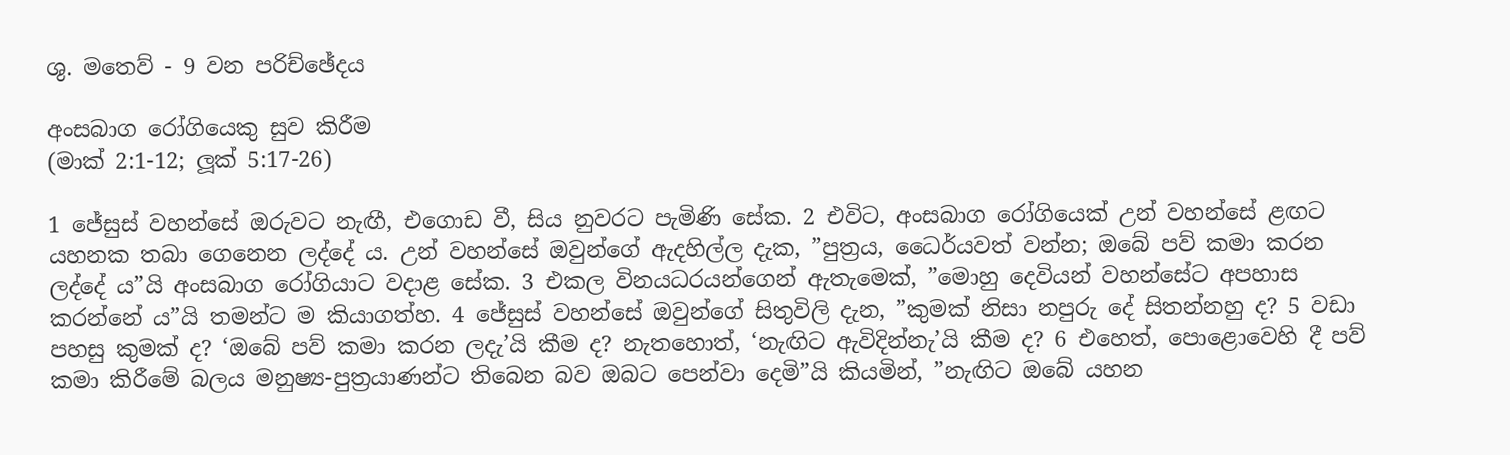ශු. මතෙව් - 9 වන පරිච්ඡේදය

අංසබාග රෝගියෙකු සුව කිරීම
(මාක් 2:1-12; ලූක් 5:17-26)

1 ජේසුස් වහන්සේ ඔරුවට නැඟී, එගොඩ වී, සිය නුවරට පැමිණි සේක. 2 එවිට, අංසබාග රෝගියෙක් උන් වහන්සේ ළඟට යහනක තබා ගෙනෙන ලද්දේ ය. උන් වහන්සේ ඔවුන්ගේ ඇදහිල්ල දැක, ”පුත්‍රය, ධෛර්යවත් වන්න; ඔබේ පව් කමා කරන ලද්දේ ය”යි අංසබාග රෝගියාට වදාළ සේක. 3 එකල විනයධරයන්ගෙන් ඇතැමෙක්, ”මොහු දෙවියන් වහන්සේට අපහාස කරන්නේ ය”යි තමන්ට ම කියාගත්හ. 4 ජේසුස් වහන්සේ ඔවුන්ගේ සිතුවිලි දැන, ”කුමක් නිසා නපුරු දේ සිතන්නහු ද? 5 වඩා පහසු කුමක් ද? ‘ඔබේ පව් කමා කරන ලදැ’යි කීම ද? නැතහොත්, ‘නැඟිට ඇවිදින්නැ’යි කීම ද? 6 එහෙත්, පොළොවෙහි දී පව් කමා කිරීමේ බලය මනුෂ්‍ය-පුත්‍රයාණන්ට තිබෙන බව ඔබට පෙන්වා දෙමි”යි කියමින්, ”නැඟිට ඔබේ යහන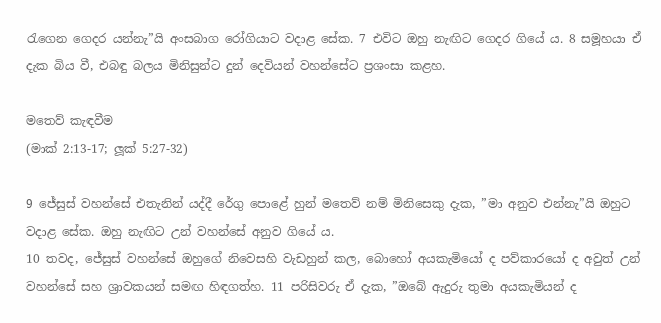රැගෙන ගෙදර යන්නැ”යි අංසබාග රෝගියාට වදාළ සේක. 7 එවිට ඔහු නැඟිට ගෙදර ගියේ ය. 8 සමූහයා ඒ දැක බිය වී, එබඳු බලය මිනිසුන්ට දුන් දෙවියන් වහන්සේට ප්‍රශංසා කළහ.

මතෙව් කැඳවීම
(මාක් 2:13-17; ලූක් 5:27-32)

9 ජේසුස් වහන්සේ එතැනින් යද්දී රේගු පොළේ හුන් මතෙව් නම් මිනිසෙකු දැක, ”මා අනුව එන්නැ”යි ඔහුට වදාළ සේක. ඔහු නැඟිට උන් වහන්සේ අනුව ගියේ ය.
10 තවද, ජේසුස් වහන්සේ ඔහුගේ නිවෙසහි වැඩහුන් කල, බොහෝ අයකැමියෝ ද පව්කාරයෝ ද අවුත් උන් වහන්සේ සහ ශ්‍රාවකයන් සමඟ හිඳගත්හ. 11 පරිසිවරු ඒ දැක, ”ඔබේ ඇදුරු තුමා අයකැමියන් ද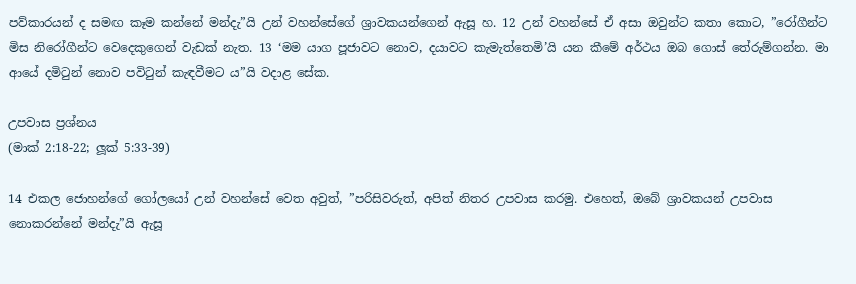පව්කාරයන් ද සමඟ කෑම කන්නේ මන්දැ”යි උන් වහන්සේගේ ශ්‍රාවකයන්ගෙන් ඇසූ හ. 12 උන් වහන්සේ ඒ අසා ඔවුන්ට කතා කොට, ”රෝගීන්ට මිස නිරෝගීන්ට වෙදෙකුගෙන් වැඩක් නැත. 13 ‘මම යාග පූජාවට නොව, දයාවට කැමැත්තෙමි’යි යන කීමේ අර්ථය ඔබ ගොස් තේරුම්ගන්න. මා ආයේ දමිටුන් නොව පවිටුන් කැඳවීමට ය”යි වදාළ සේක.

උපවාස ප්‍රශ්නය
(මාක් 2:18-22; ලූක් 5:33-39)

14 එකල ජොහන්ගේ ගෝලයෝ උන් වහන්සේ වෙත අවුත්, ”පරිසිවරුත්, අපිත් නිතර උපවාස කරමු. එහෙත්, ඔබේ ශ්‍රාවකයන් උපවාස නොකරන්නේ මන්දැ”යි ඇසූ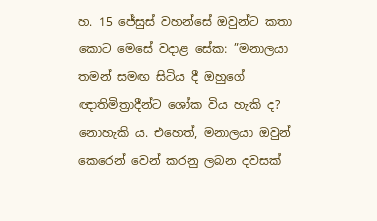හ. 15 ජේසුස් වහන්සේ ඔවුන්ට කතා කොට මෙසේ වදාළ සේක: ”මනාලයා තමන් සමඟ සිටිය දී ඔහුගේ ඥාතිමිත්‍රාදීන්ට ශෝක විය හැකි ද? නොහැකි ය. එහෙත්, මනාලයා ඔවුන් කෙරෙන් වෙන් කරනු ලබන දවසක්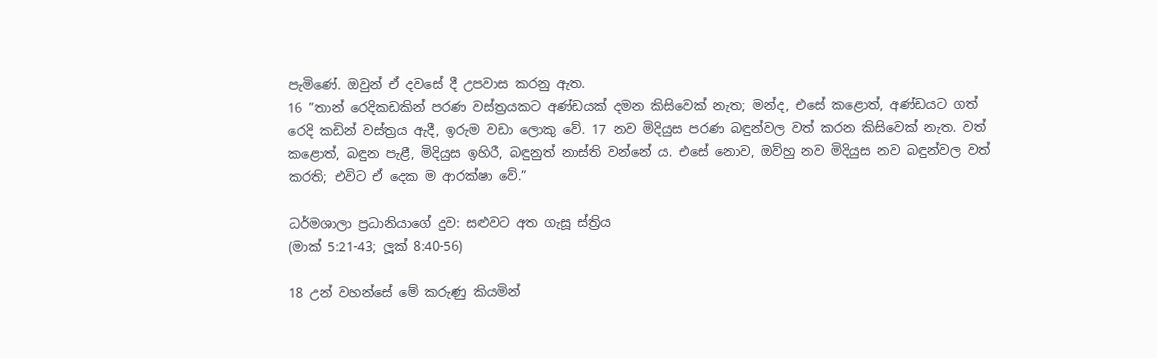පැමිණේ. ඔවුන් ඒ දවසේ දී උපවාස කරනු ඇත.
16 ”තාන් රෙදිකඩකින් පරණ වස්ත්‍රයකට අණ්ඩයක් දමන කිසිවෙක් නැත; මන්ද, එසේ කළොත්, අණ්ඩයට ගත් රෙදි කඩින් වස්ත්‍රය ඇදී, ඉරුම වඩා ලොකු වේ. 17 නව මිදියුස පරණ බඳුන්වල වත් කරන කිසිවෙක් නැත. වත් කළොත්, බඳුන පැළී, මිදියුස ඉහිරී, බඳුනුත් නාස්ති වන්නේ ය. එසේ නොව, ඔව්හු නව මිදියුස නව බඳුන්වල වත් කරති; එවිට ඒ දෙක ම ආරක්ෂා වේ.”

ධර්මශාලා ප්‍රධානියාගේ දුව: සළුවට අත ගැසූ ස්ත්‍රිය
(මාක් 5:21-43; ලූක් 8:40-56)

18 උන් වහන්සේ මේ කරුණු කියමින්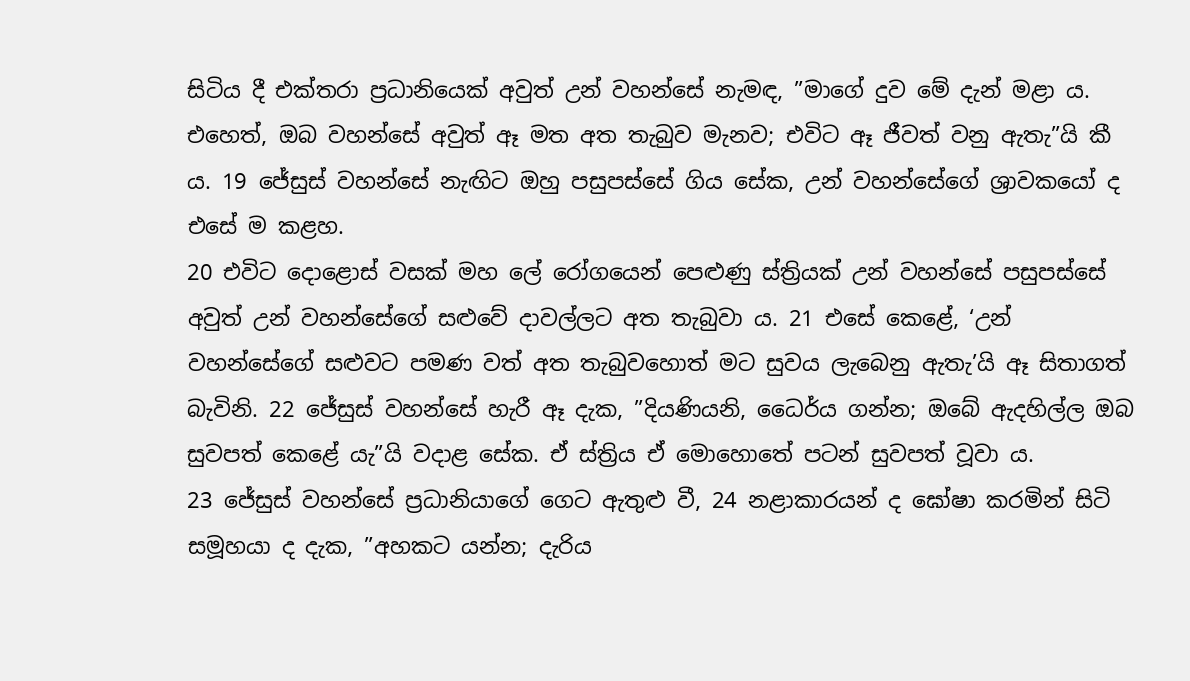සිටිය දී එක්තරා ප්‍රධානියෙක් අවුත් උන් වහන්සේ නැමඳ, ”මාගේ දුව මේ දැන් මළා ය. එහෙත්, ඔබ වහන්සේ අවුත් ඈ මත අත තැබුව මැනව; එවිට ඈ ජීවත් වනු ඇතැ”යි කී ය. 19 ජේසුස් වහන්සේ නැඟිට ඔහු පසුපස්සේ ගිය සේක, උන් වහන්සේගේ ශ්‍රාවකයෝ ද එසේ ම කළහ.
20 එවිට දොළොස් වසක් මහ ලේ රෝගයෙන් පෙළුණු ස්ත්‍රියක් උන් වහන්සේ පසුපස්සේ අවුත් උන් වහන්සේගේ සළුවේ දාවල්ලට අත තැබුවා ය. 21 එසේ කෙළේ, ‘උන් වහන්සේගේ සළුවට පමණ වත් අත තැබුවහොත් මට සුවය ලැබෙනු ඇතැ’යි ඈ සිතාගත් බැවිනි. 22 ජේසුස් වහන්සේ හැරී ඈ දැක, ”දියණියනි, ධෛර්ය ගන්න; ඔබේ ඇදහිල්ල ඔබ සුවපත් කෙළේ යැ”යි වදාළ සේක. ඒ ස්ත්‍රිය ඒ මොහොතේ පටන් සුවපත් වූවා ය.
23 ජේසුස් වහන්සේ ප්‍රධානියාගේ ගෙට ඇතුළු වී, 24 නළාකාරයන් ද ඝෝෂා කරමින් සිටි සමූහයා ද දැක, ”අහකට යන්න; දැරිය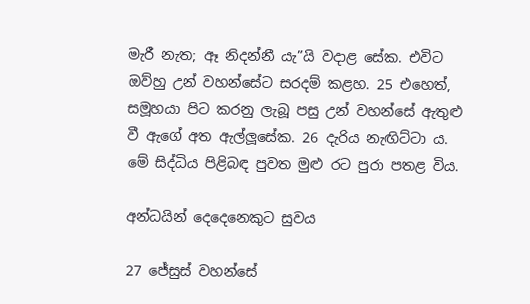මැරී නැත; ඈ නිදන්නී යැ”යි වදාළ සේක. එවිට ඔව්හු උන් වහන්සේට සරදම් කළහ. 25 එහෙත්, සමූහයා පිට කරනු ලැබූ පසු උන් වහන්සේ ඇතුළු වී ඇගේ අත ඇල්ලූසේක. 26 දැරිය නැඟිට්ටා ය. මේ සිද්ධිය පිළිබඳ පුවත මුළු රට පුරා පතළ විය.

අන්ධයින් දෙදෙනෙකුට සුවය

27 ජේසුස් වහන්සේ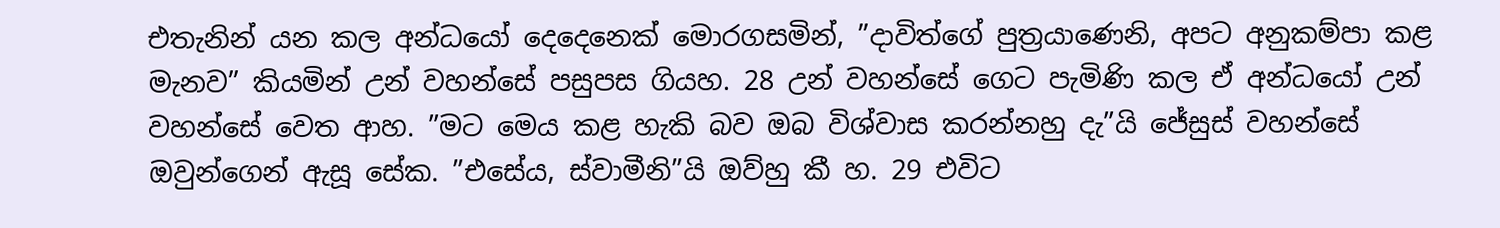එතැනින් යන කල අන්ධයෝ දෙදෙනෙක් මොරගසමින්, ”දාවිත්ගේ පුත්‍රයාණෙනි, අපට අනුකම්පා කළ මැනව” කියමින් උන් වහන්සේ පසුපස ගියහ. 28 උන් වහන්සේ ගෙට පැමිණි කල ඒ අන්ධයෝ උන් වහන්සේ වෙත ආහ. ”මට මෙය කළ හැකි බව ඔබ විශ්වාස කරන්නහු දැ”යි ජේසුස් වහන්සේ ඔවුන්ගෙන් ඇසූ සේක. ”එසේය, ස්වාමීනි”යි ඔව්හු කී හ. 29 එවිට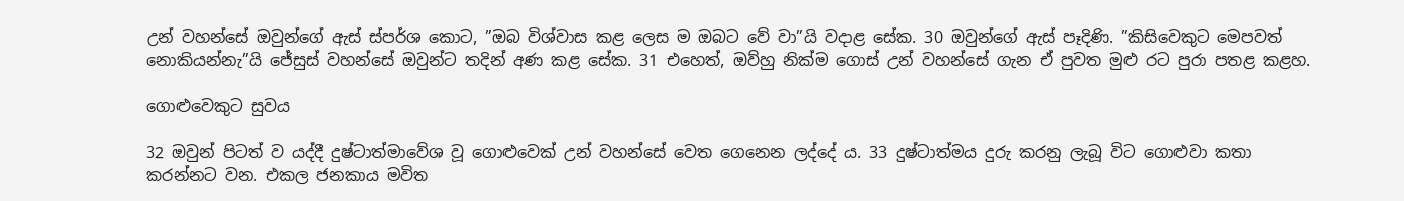උන් වහන්සේ ඔවුන්ගේ ඇස් ස්පර්ශ කොට, ”ඔබ විශ්වාස කළ ලෙස ම ඔබට වේ වා”යි වදාළ සේක. 30 ඔවුන්ගේ ඇස් පෑදිණි. ”කිසිවෙකුට මෙපවත් නොකියන්නැ”යි ජේසුස් වහන්සේ ඔවුන්ට තදින් අණ කළ සේක. 31 එහෙත්, ඔව්හු නික්ම ගොස් උන් වහන්සේ ගැන ඒ පුවත මුළු රට පුරා පතළ කළහ.

ගොළුවෙකුට සුවය

32 ඔවුන් පිටත් ව යද්දී දුෂ්ටාත්මාවේශ වූ ගොළුවෙක් උන් වහන්සේ වෙත ගෙනෙන ලද්දේ ය. 33 දුෂ්ටාත්මය දුරු කරනු ලැබූ විට ගොළුවා කතා කරන්නට වන. එකල ජනකාය මවිත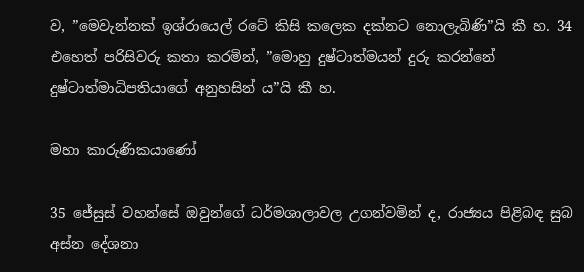ව, ”මෙවැන්නක් ඉශ්රායෙල් රටේ කිසි කලෙක දක්නට නොලැබිණි”යි කී හ. 34 එහෙත් පරිසිවරු කතා කරමින්, ”මොහු දුෂ්ටාත්මයන් දුරු කරන්නේ දුෂ්ටාත්මාධිපතියාගේ අනුහසින් ය”යි කී හ.

මහා කාරුණිකයාණෝ

35 ජේසුස් වහන්සේ ඔවුන්ගේ ධර්මශාලාවල උගන්වමින් ද, රාජ්‍යය පිළිබඳ සුබ අස්න දේශනා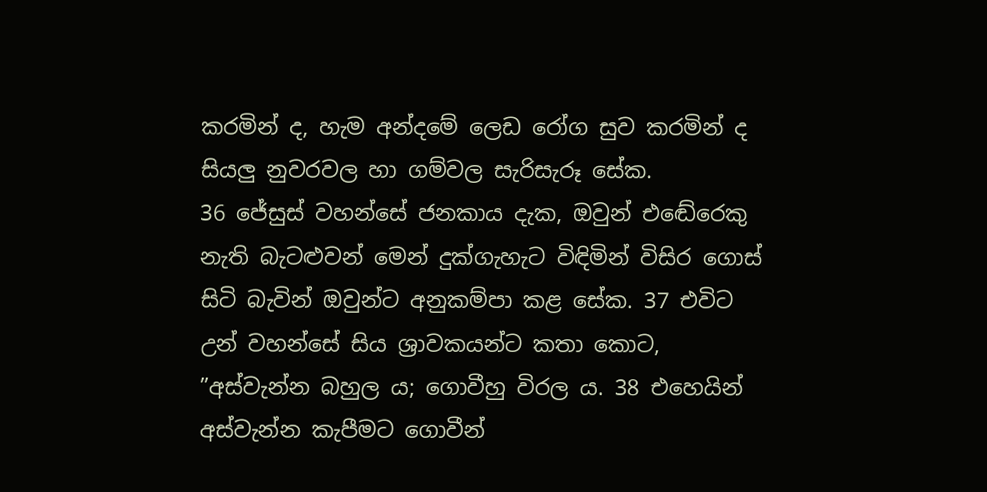කරමින් ද, හැම අන්දමේ ලෙඩ රෝග සුව කරමින් ද සියලු නුවරවල හා ගම්වල සැරිසැරූ සේක.
36 ජේසුස් වහන්සේ ජනකාය දැක, ඔවුන් එඬේරෙකු නැති බැටළුවන් මෙන් දුක්ගැහැට විඳිමින් විසිර ගොස් සිටි බැවින් ඔවුන්ට අනුකම්පා කළ සේක. 37 එවිට උන් වහන්සේ සිය ශ්‍රාවකයන්ට කතා කොට, ”අස්වැන්න බහුල ය; ගොවීහු විරල ය. 38 එහෙයින් අස්වැන්න කැපීමට ගොවීන්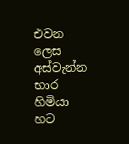එවන ලෙස අස්වැන්න භාර හිමියා හට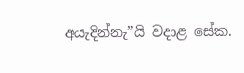අයැදින්නැ”යි වදාළ සේක.